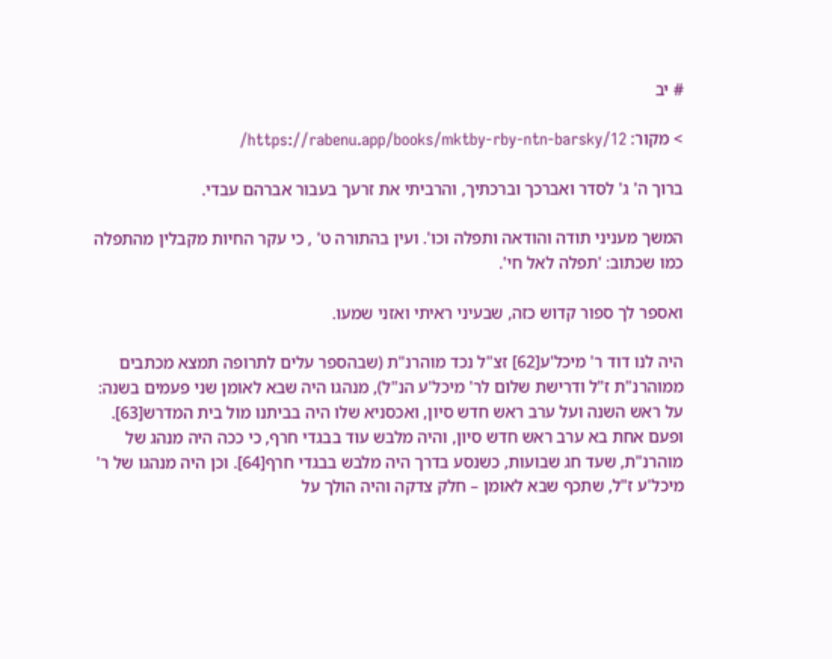# יב

> מקור: https://rabenu.app/books/mktby-rby-ntn-barsky/12/

ברוך ה' ג' לסדר ואברכך וברכתיך, והרביתי את זרעך בעבור אברהם עבדי.

המשך מעניני תודה והודאה ותפלה וכו'. ועין בהתורה ט' , כי עקר החיות מקבלין מהתפלה כמו שכתוב: 'תפלה לאל חי'.

ואספר לך ספור קדוש כזה, שבעיני ראיתי ואזני שמעו.

היה לנו דוד ר' מיכל'ע[62] זצ"ל נכד מוהרנ"ת (שבהספר עלים לתרופה תמצא מכתבים ממוהרנ"ת ז"ל ודרישת שלום לר' מיכל'ע הנ"ל), מנהגו היה שבא לאומן שני פעמים בשנה: על ראש השנה ועל ערב ראש חדש סיון, ואכסניא שלו היה בביתנו מול בית המדרש[63]. ופעם אחת בא ערב ראש חדש סיון, והיה מלבש עוד בבגדי חרף, כי ככה היה מנהג של מוהרנ"ת, שעד חג שבועות, כשנסע בדרך היה מלבש בבגדי חרף[64]. וכן היה מנהגו של ר' מיכל'ע ז"ל, שתכף שבא לאומן – חלק צדקה והיה הולך על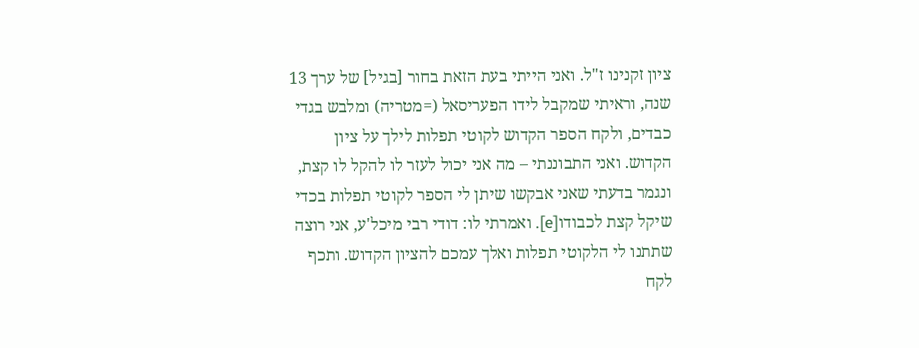ציון זקנינו ז"ל. ואני הייתי בעת הזאת בחור [בגיל] של ערך 13 שנה, וראיתי שמקבל לידו הפעריסאל (=מטריה) ומלבש בגדי כבדים, ולקח הספר הקדוש לקוטי תפלות לילך על ציון הקדוש. ואני התבוננתי – מה אני יכול לעזר לו להקל לו קצת, ונגמר בדעתי שאני אבקשו שיתן לי הספר לקוטי תפלות בכדי שיקל קצת לכבודו[e]. ואמרתי לו: דודי רבי מיכל'ע, אני רוצה שתתנו לי הלקוטי תפלות ואלך עמכם להציון הקדוש. ותכף לקח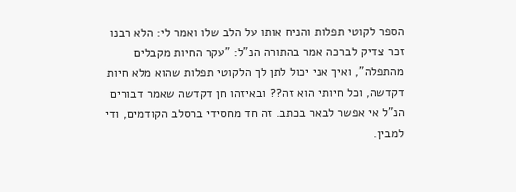הספר לקוטי תפלות והניח אותו על הלב שלו ואמר לי: הלא רבנו זכר צדיק לברכה אמר בהתורה הנ"ל: "עקר החיות מקבלים מהתפלה", ואיך אני יכול לתן לך הלקוטי תפלות שהוא מלא חיות דקדשה, וכל חיותי הוא זה?? ובאיזהו חן דקדשה שאמר דבורים הנ"ל אי אפשר לבאר בכתב. זה חד מחסידי ברסלב הקודמים, ודי למבין.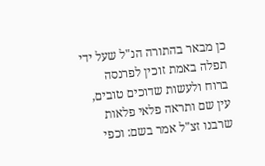כן מבאר בהתורה הנ"ל שעל ידי תפלה באמת זוכין לפרנסה ברוח ולעשות שדוכים טובים, עין שם ותראה פלאי פלאות שרבנו זצ"ל אמר בשם: וכפי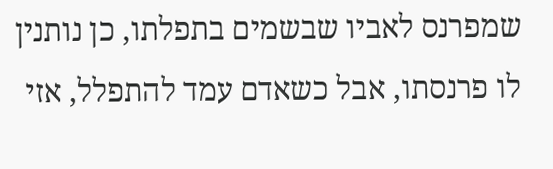שמפרנס לאביו שבשמים בתפלתו, כן נותנין לו פרנסתו, אבל כשאדם עמד להתפלל, אזי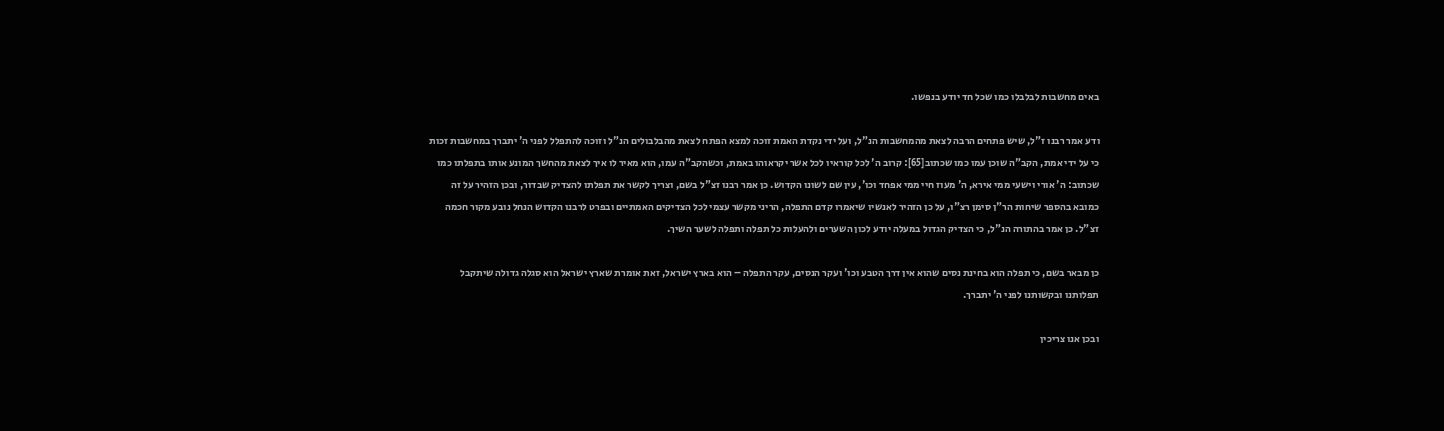באים מחשבות לבלבלו כמו שכל חד יודע בנפשו.

ודע אמר רבנו ז"ל, שיש פתחים הרבה לצאת מהמחשבות הנ"ל, ועל ידי נקדת האמת זוכה למצא הפתח לצאת מהבלבולים הנ"ל וזוכה להתפלל לפני ה' יתברך במחשבות זכות כי על ידי אמת, הקב"ה שוכן עמו כמו שכתוב[65]: קרוב ה' לכל קוראיו לכל אשר יקראוהו באמת, וכשהקב"ה עמו, הוא מאיר לו איך לצאת מהחשך המונע אותו בתפלתו כמו שכתוב: ה' אורי וישעי ממי אירא, ה' מעוז חיי ממי אפחד וכו', עין שם לשונו הקדוש. כן אמר רבנו זצ"ל בשם, וצריך לקשר את תפלתו להצדיק שבדור, ובכן הזהיר על זה כמובא בהספר שיחות הר"ן סימן רצ"ו, על כן הזהיר לאנשיו שיאמרו קדם התפלה, הריני מקשר עצמי לכל הצדיקים האמתיים ובפרט לרבנו הקדוש הנחל נובע מקור חכמה זצ"ל. כן אמר בהתורה הנ"ל, כי הצדיק הגדול במעלה יודע לכון השערים ולהעלות כל תפלה ותפלה לשער השיך.

כן מבאר בשם, כי תפלה הוא בחינת נסים שהוא אין דרך הטבע וכו' ועקר הנסים, עקר התפלה – הוא בארץ ישראל, זאת אומרת שארץ ישראל הוא סגלה גדולה שיתקבל תפלותנו ובקשותנו לפני ה' יתברך.

ובכן אנו צריכין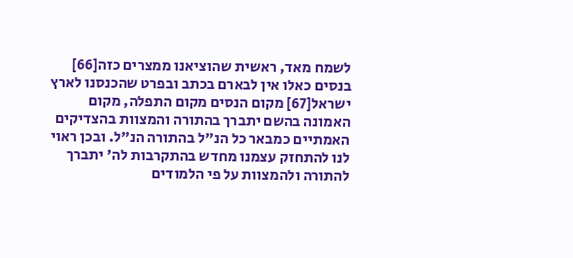לשמח מאד, ראשית שהוציאנו ממצרים כזה[66] בנסים כאלו אין לבארם בכתב ובפרט שהכנסנו לארץ ישראל[67] מקום הנסים מקום התפלה, מקום האמונה בהשם יתברך בהתורה והמצוות בהצדיקים האמתיים כמבאר כל הנ"ל בהתורה הנ"ל. ובכן ראוי לנו להתחזק עצמנו מחדש בהתקרבות לה' יתברך להתורה ולהמצוות על פי הלמודים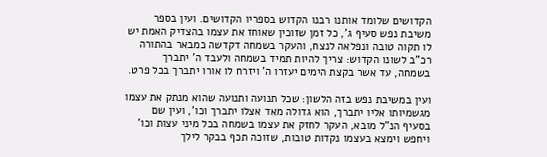הקדושים שלומד אותנו רבנו הקדוש בספריו הקדושים. ועין בספר משיבת נפש סעיף ג', כל זמן שזוכין שאוחז את עצמו בהצדיק האמת יש לו תקוה טובה ונפלאה לנצח, והעקר בשמחה דקדשה כמבאר בהתורה רכ"ב לשונו הקדוש: צריך להיות תמיד בשמחה ולעבד ה' יתברך בשמחה, עד אשר בקצת הימים יעזרו ה' ויזרח לו אורו יתברך בכל פרט.

ועין במשיבת נפש בזה הלשון: שכל תנועה ותנועה שהוא מנתק את עצמו מגשמיותו אליו יתברך, הוא גדולה מאד אצלו יתברך וכו', ועין שם בסעיף הנ"ל מובא, העקר לחזק את עצמו בשמחה בכל מיני עצות וכו' ויחפש וימצא בעצמו נקדות טובות, שזוכה תכף בבקר לילך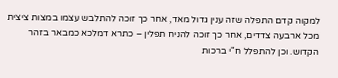למקוה קדם התפלה שזה ענין גדול מאד, אחר כך זוכה להתלבש עצמו במצות ציצית מכל ארבעה צדדים, אחר כך זוכה להניח תפלין – כתרא דמלכא כמבאר בזהר הקדוש. וכן להתפלל ח"י ברכות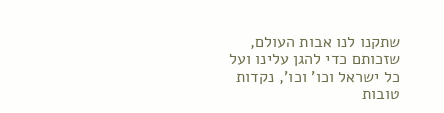שתקנו לנו אבות העולם, שזכותם כדי להגן עלינו ועל כל ישראל וכו' וכו', נקדות טובות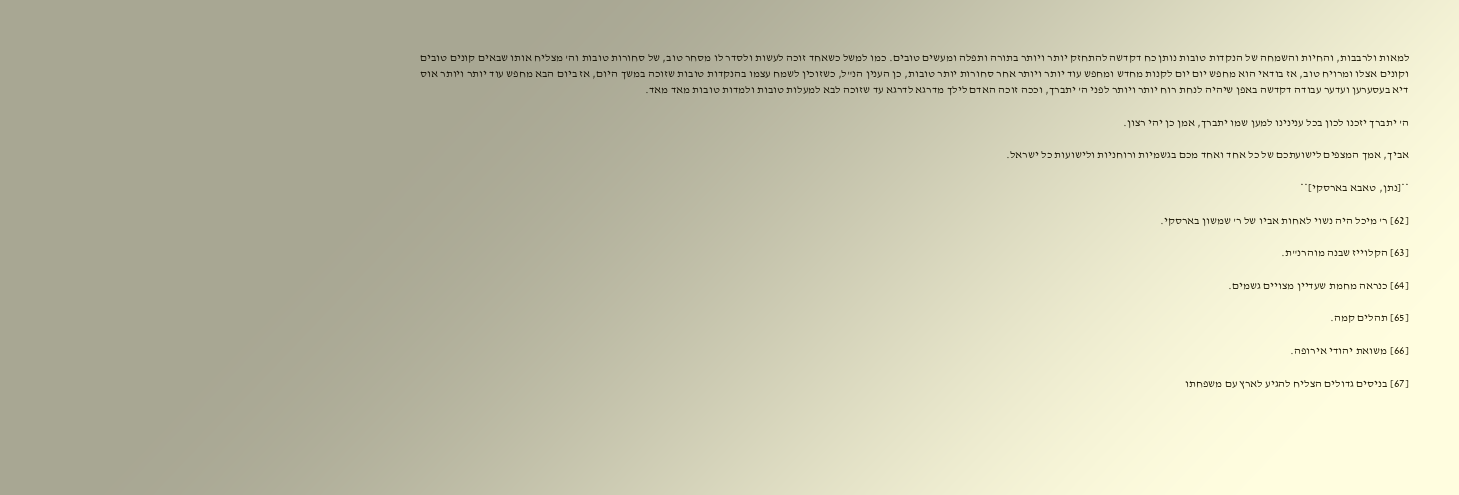למאות ולרבבות, והחיות והשמחה של הנקדות טובות נותן כח דקדשה להתחזק יותר ויותר בתורה ותפלה ומעשים טובים. כמו למשל כשאחד זוכה לעשות ולסדר לו מסחר טוב, של סחורות טובות וה' מצליח אותו שבאים קונים טובים וקונים אצלו ומרויח טוב, אז בודאי הוא מחפש יום יום לקנות מחדש ומחפש עוד יותר ויותר אחר סחורות יותר טובות, כן הענין הנ"ל, כשזוכין לשמח עצמו בהנקדות טובות שזוכה במשך היום, אז ביום הבא מחפש עוד יותר ויותר אוס דיא בעסערען ועדער עבודה דקדשה באפן שיהיה לנחת רוח יותר ויותר לפני ה' יתברך, וככה זוכה האדם לילך מדרגא לדרגא עד שזוכה לבא למעלות טובות ולמדות טובות מאד מאד.

ה' יתברך יזכנו לכון בכל ענינינו למען שמו יתברך, אמן כן יהי רצון.

אביך, אמך המצפים לישועתכם של כל אחד ואחד מכם בגשמיות ורוחניות ולישועות כל ישראל.

**[נתן, טאבא בארסקי]**

[62] ר' מיכל היה נשוי לאחות אביו של ר' שמשון בארסקי.

[63] הקלוייז שבנה מוהרנ"ת.

[64] כנראה מחמת שעדיין מצויים גשמים.

[65] תהלים קמה.

[66] משואת יהודי אירופה.

[67] בניסים גדולים הצליח להגיע לארץ עם משפחתו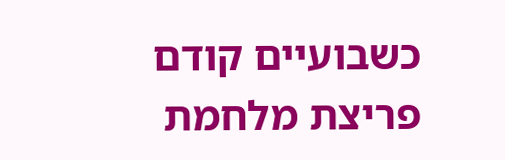כשבועיים קודם פריצת מלחמת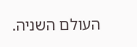העולם השניה.